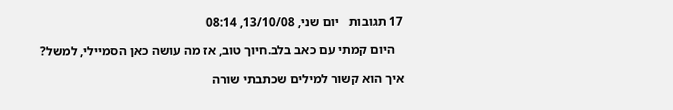17 תגובות   יום שני, 13/10/08, 08:14

   היום קמתי עם כאב בלב.חיוך טוב, אז מה עושה כאן הסמיילי, למשל?

איך הוא קשור למילים שכתבתי שורה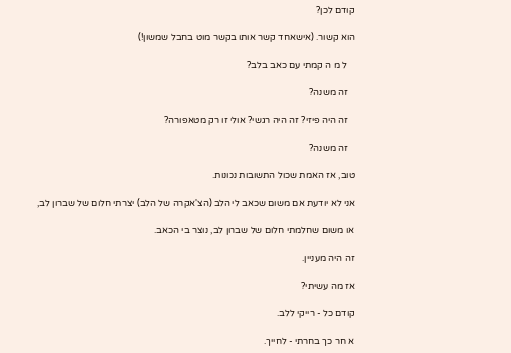קודם לכן?

הוא קשור. (אישאחד קשר אותו בקשר מוט בחבל שמשון!)

   ל מ ה קמתי עם כאב בלב?

   זה משנה?

   זה היה פיזי? זה היה רגשי? אולי זו רק מטאפורה?

   זה משנה?

טוב, אז האמת שכול התשובות נכונות.

אני לא יודעת אם משום שכאב לי הלב (הצ'אקרה של הלב) יצרתי חלום של שברון לב,

או משום שחלמתי חלום של שברון לב, נוצר בי הכאב.

זה היה מעניין.

אז מה עשיתי?

קודם כל - רייקי ללב.

א חר כך בחרתי - לחייך.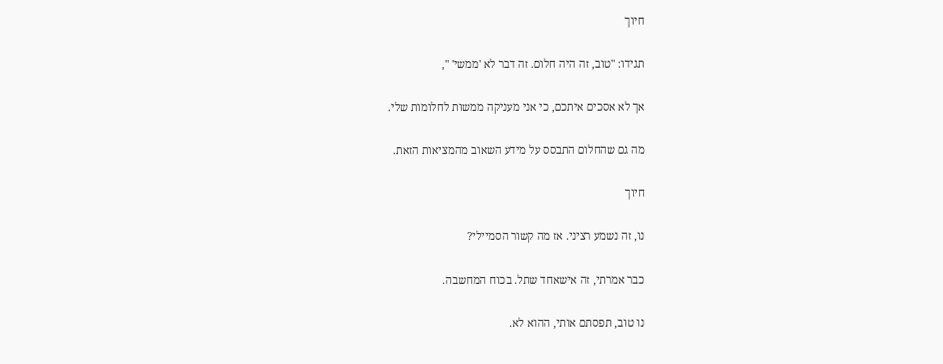חיוך

תגידו: "טוב, זה היה חלום. זה דבר לא 'ממשי' ",

אך לא אסכים איתכם, כי אני מעניקה ממשות לחלומות שלי.

מה גם שהחלום התבסס על מידע השאוב מהמציאות הזאת.

חיוך

נו, זה נשמע רציני. אז מה קשור הסמיילי?

כבר אמרתי, זה אישאחד שתל. בכוח המחשבה.

נו טוב, תפסתם אותי, ההוא לא.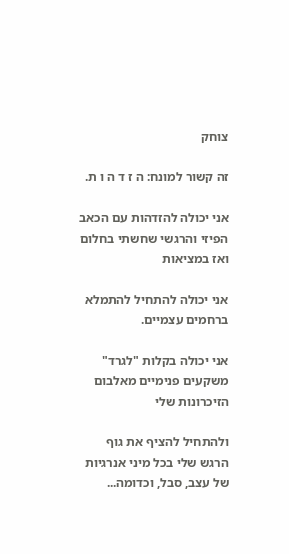צוחק

זה קשור למונח: ה ז ד ה ו ת.

אני יכולה להזדהות עם הכאב הפיזי והרגשי שחשתי בחלום ואז במציאות

אני יכולה להתחיל להתמלא ברחמים עצמיים.

אני יכולה בקלות "לגרד" משקעים פנימיים מאלבום הזיכרונות שלי

ולהתחיל להציף את גוף הרגש שלי בכל מיני אנרגיות של עצב, סבל, וכדומה...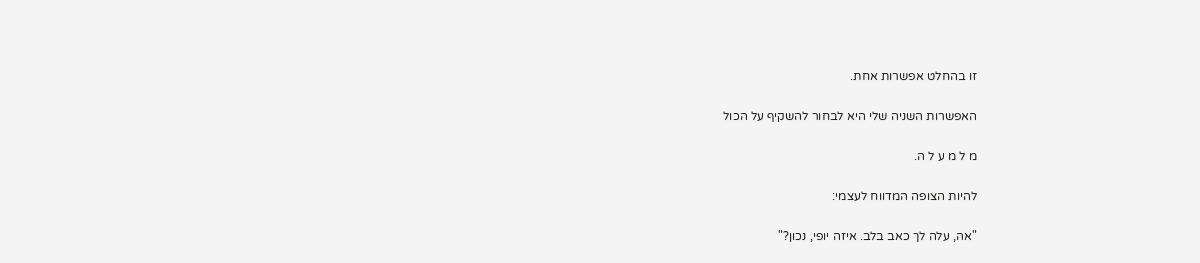זו בהחלט אפשרות אחת.

האפשרות השניה שלי היא לבחור להשקיף על הכול

מ ל מ ע ל ה.

להיות הצופה המדווח לעצמי:

"אה, עלה לך כאב בלב. איזה יופי, נכון?"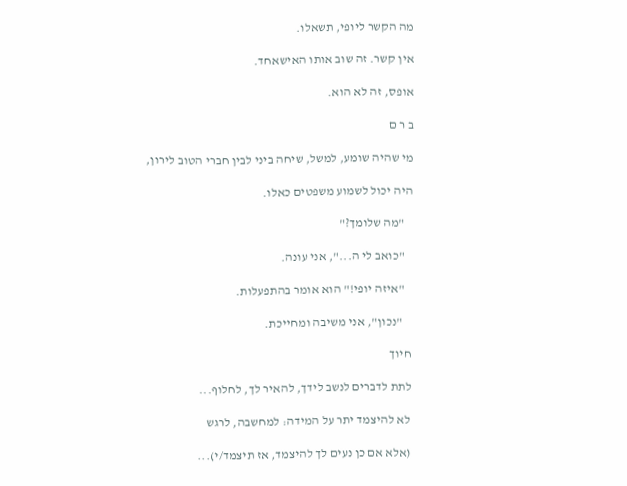מה הקשר ליופי, תשאלו.

אין קשר. זה שוב אותו האישאחד.

אופס, זה לא הוא.

ב ר ם

מי שהיה שומע, למשל, שיחה ביני לבין חברי הטוב לירון,

היה יכול לשמוע משפטים כאלו.

   "מה שלומך?"

   "כואב לי ה...", אני עונה.

   "איזה יופי!" הוא אומר בהתפעלות.

    "נכון", אני משיבה ומחייכת.

חיוך

לתת לדברים לנשב לידך, להאיר לך, לחלוף...

לא להיצמד יתר על המידה: למחשבה, לרגש

(אלא אם כן נעים לך להיצמד, אז תיצמד/י)...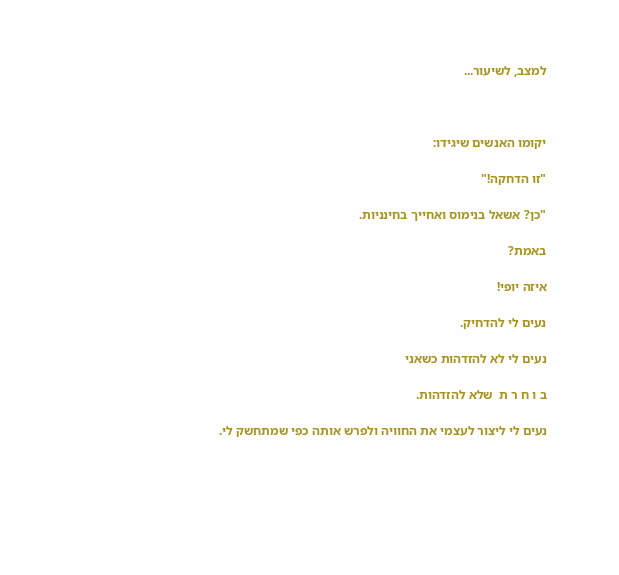למצב, לשיעור...



יקומו האנשים שיגידו:

"זו הדחקה!"

"כן? אשאל בנימוס ואחייך בחינניות.

באמת?

איזה יופי!

נעים לי להדחיק.

נעים לי לא להזדהות כשאני

ב ו ח ר ת  שלא להזדהות.

נעים לי ליצור לעצמי את החוויה ולפרש אותה כפי שמתחשק לי.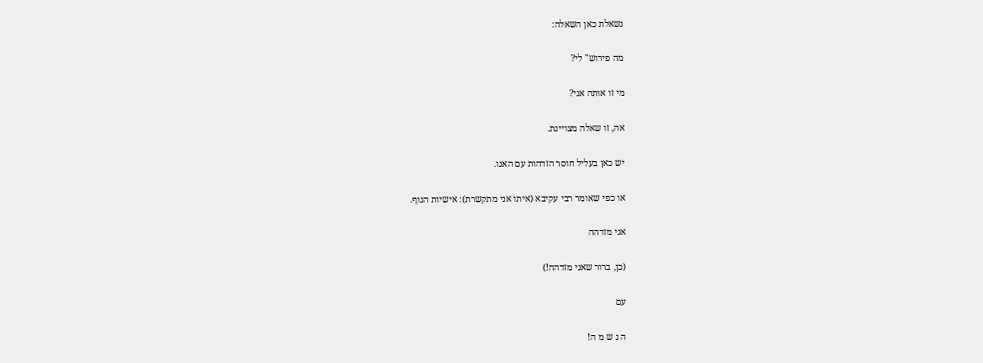נשאלת כאן השאלה:

מה פירוש" לי?

מי זו אותה אני?

אה, זו שאלה מצויינת.

יש כאן בעליל חוסר הזדהות עם האגו.

או כפי שאומר רבי עקיבא (איתו אני מתקשרת): אישיות הגוף.

אני מזדהה

(כן, ברור שאני מזדהה!)

עם

ה נ ש מ ה!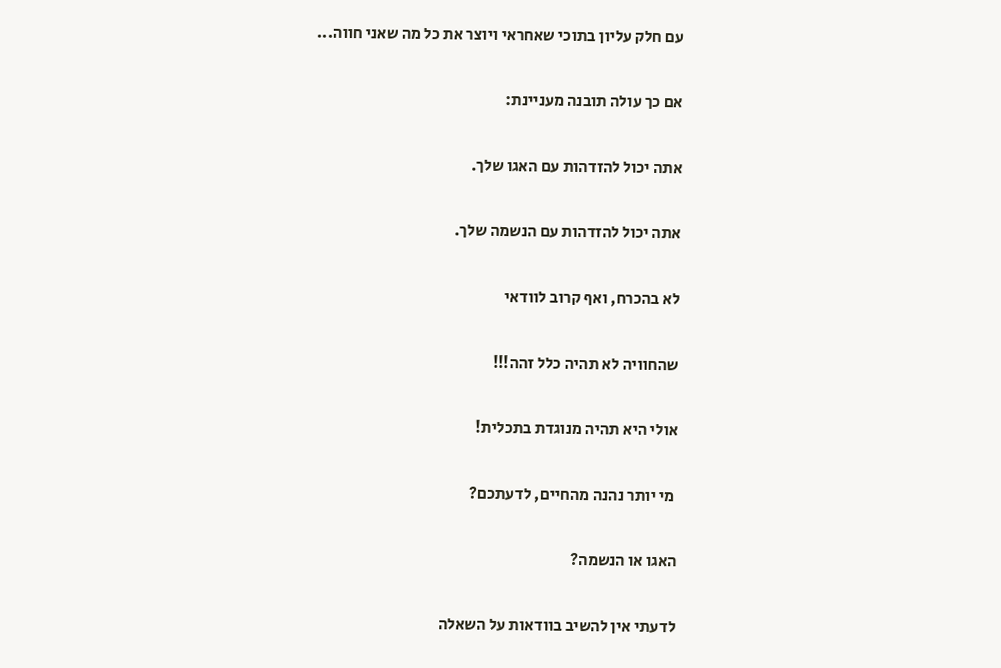עם חלק עליון בתוכי שאחראי ויוצר את כל מה שאני חווה...

אם כך עולה תובנה מעניינת:

אתה יכול להזדהות עם האגו שלך.

אתה יכול להזדהות עם הנשמה שלך.

לא בהכרח, ואף קרוב לוודאי

שהחוויה לא תהיה כלל זהה!!!

אולי היא תהיה מנוגדת בתכלית!

 מי יותר נהנה מהחיים, לדעתכם?

האגו או הנשמה?

לדעתי אין להשיב בוודאות על השאלה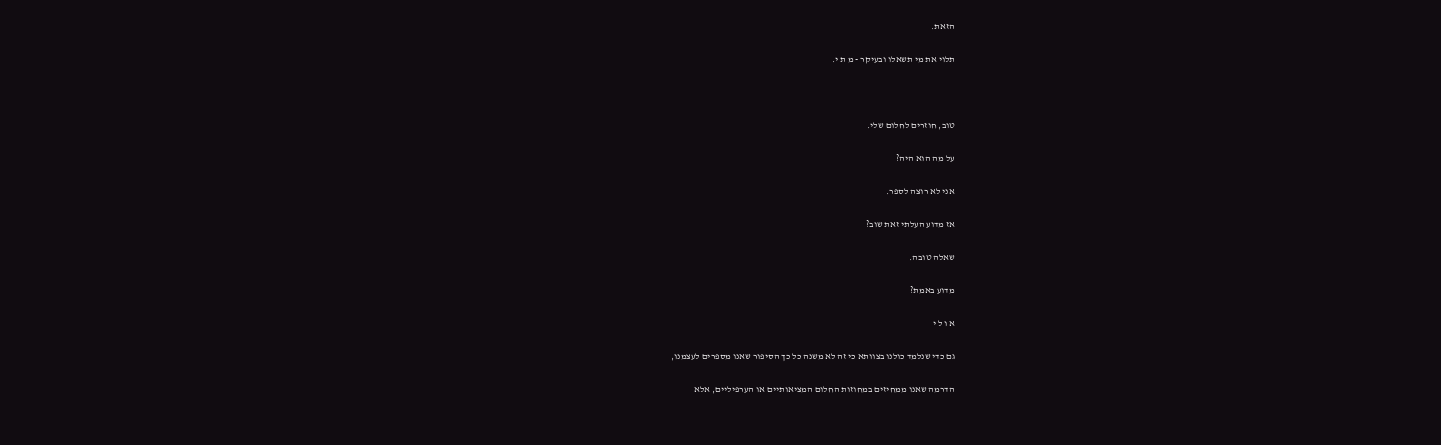הזאת.

תלוי את מי תשאלו ובעיקר - מ ת י.



טוב, חוזרים לחלום שלי.

על מה הוא היה?

אני לא רוצה לספר.

אז מדוע העלתי זאת שוב?

שאלה טובה.

מדוע באמת?

א ו ל י

גם כדי שנלמד כולנו בצוותא כי זה לא משנה כל כך הסיפור שאנו מספרים לעצמנו,

הדרמה שאנו ממחיזים במחוזות החלום המציאותיים או הערפיליים, אלא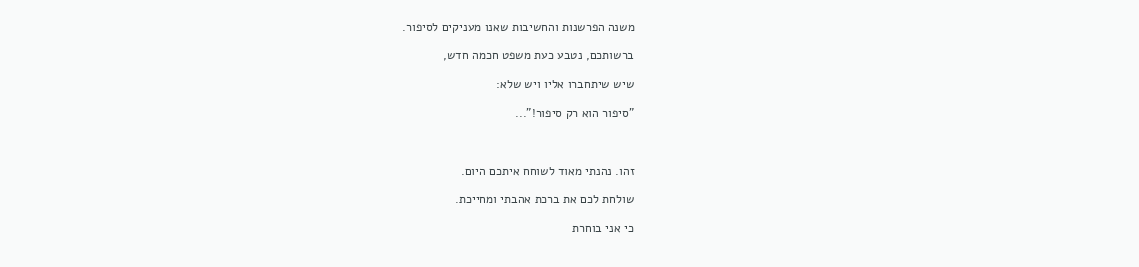משנה הפרשנות והחשיבות שאנו מעניקים לסיפור.

ברשותכם, נטבע כעת משפט חכמה חדש,

שיש שיתחברו אליו ויש שלא:

"סיפור הוא רק סיפור!"...



זהו. נהנתי מאוד לשוחח איתכם היום.

שולחת לכם את ברכת אהבתי ומחייכת.

כי אני בוחרת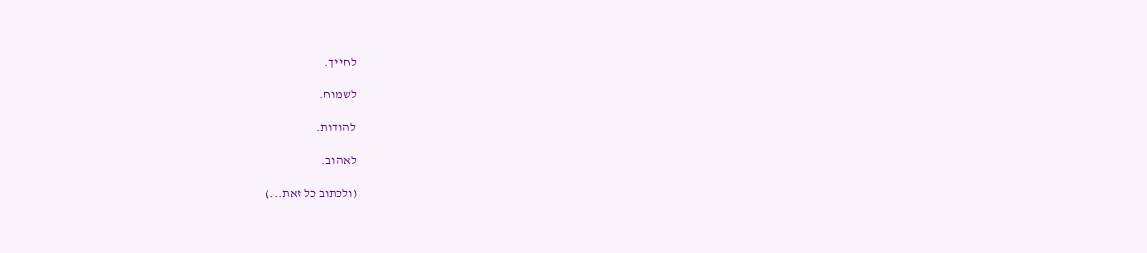לחייך.

לשמוח.

להודות.

לאהוב.

(ולכתוב כל זאת...)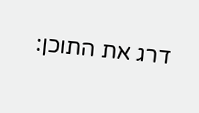דרג את התוכן: